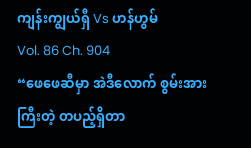ကျန်းကျွယ်ရှီ Vs ဟန်ဟွမ်
Vol. 86 Ch. 904
“ဖေဖေဆီမှာ အဲဒီလောက် စွမ်းအားကြီးတဲ့ တပည့်ရှိတာ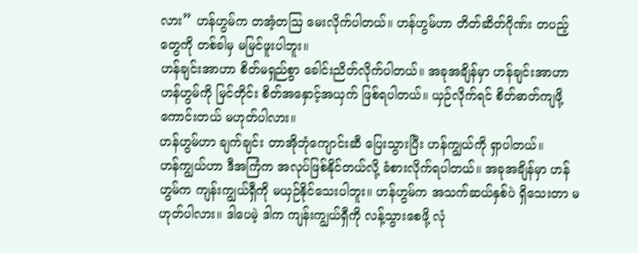လား” ဟန်ဟွမ်က တအံ့တဩ မေးလိုက်ပါတယ်။ ဟန်ဟွမ်ဟာ တိတ်ဆိတ်ဂိုဏ်း တပည့်တွေကို တစ်ခါမှ မမြင်ဖူးပါဘူး။
ဟန်ချင်းအာဟာ စိတ်မရှည်စွာ ခေါင်းညိတ်လိုက်ပါတယ်။ အခုအချိန်မှာ ဟန်ချင်းအာဟာ ဟန်ဟွမ်ကို မြင်တိုင်း စိတ်အနှောင့်အယှက် ဖြစ်ရပါတယ်။ ယှဉ်လိုက်ရင် စိတ်ဓာတ်ကျဖို့ကောင်းတယ် မဟုတ်ပါလား။
ဟန်ဟွမ်ဟာ ချက်ချင်း တာအိုဘုံကျောင်းဆီ ပြေးသွားပြီး ဟန်ကျွယ်ကို ရှာပါတယ်။
ဟန်ကျွယ်ဟာ ဒီအကြံက အလုပ်ဖြစ်နိုင်တယ်လို့ ခံစားလိုက်ရပါတယ်။ အခုအချိန်မှာ ဟန်ဟွမ်က ကျန်းကျွယ်ရှီကို မယှဉ်နိုင်သေးပါဘူး။ ဟန်ဟွမ်က အသက်ဆယ်နှစ်ပဲ ရှိသေးတာ မဟုတ်ပါလား။ ဒါပေမဲ့ ဒါက ကျန်းကျွယ်ရှီကို လန့်သွားစေဖို့ လုံ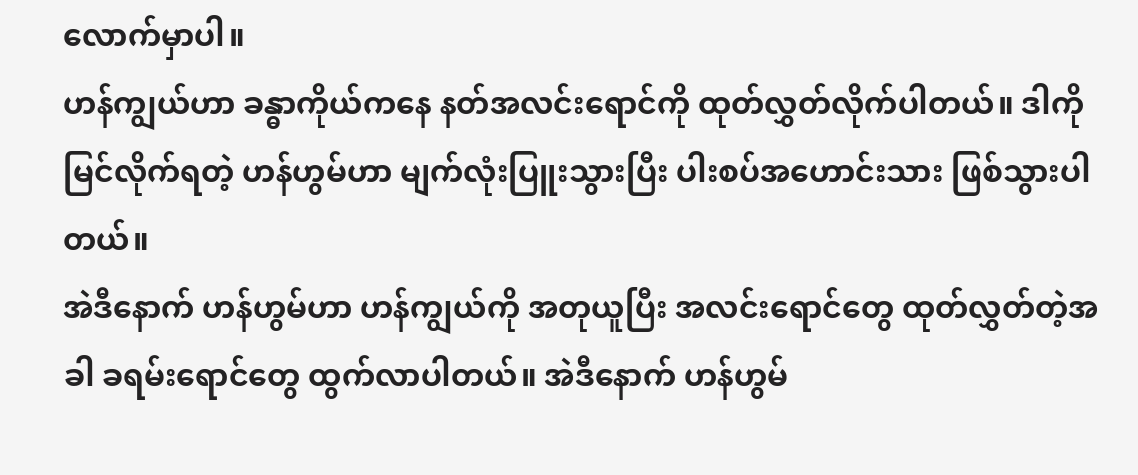လောက်မှာပါ။
ဟန်ကျွယ်ဟာ ခန္ဓာကိုယ်ကနေ နတ်အလင်းရောင်ကို ထုတ်လွှတ်လိုက်ပါတယ်။ ဒါကို မြင်လိုက်ရတဲ့ ဟန်ဟွမ်ဟာ မျက်လုံးပြူးသွားပြီး ပါးစပ်အဟောင်းသား ဖြစ်သွားပါတယ်။
အဲဒီနောက် ဟန်ဟွမ်ဟာ ဟန်ကျွယ်ကို အတုယူပြီး အလင်းရောင်တွေ ထုတ်လွှတ်တဲ့အခါ ခရမ်းရောင်တွေ ထွက်လာပါတယ်။ အဲဒီနောက် ဟန်ဟွမ်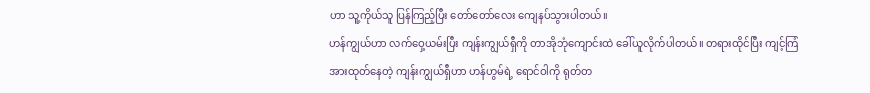ဟာ သူ့ကိုယ်သူ ပြန်ကြည့်ပြီး တော်တော်လေး ကျေနပ်သွားပါတယ်။
ဟန်ကျွယ်ဟာ လက်ဝှေ့ယမ်းပြီး ကျန်းကျွယ်ရှီကို တာအိုဘုံကျောင်းထဲ ခေါ်ယူလိုက်ပါတယ်။ တရားထိုင်ပြီး ကျင့်ကြံအားထုတ်နေတဲ့ ကျန်းကျွယ်ရှီဟာ ဟန်ဟွမ်ရဲ့ ရောင်ဝါကို ရုတ်တ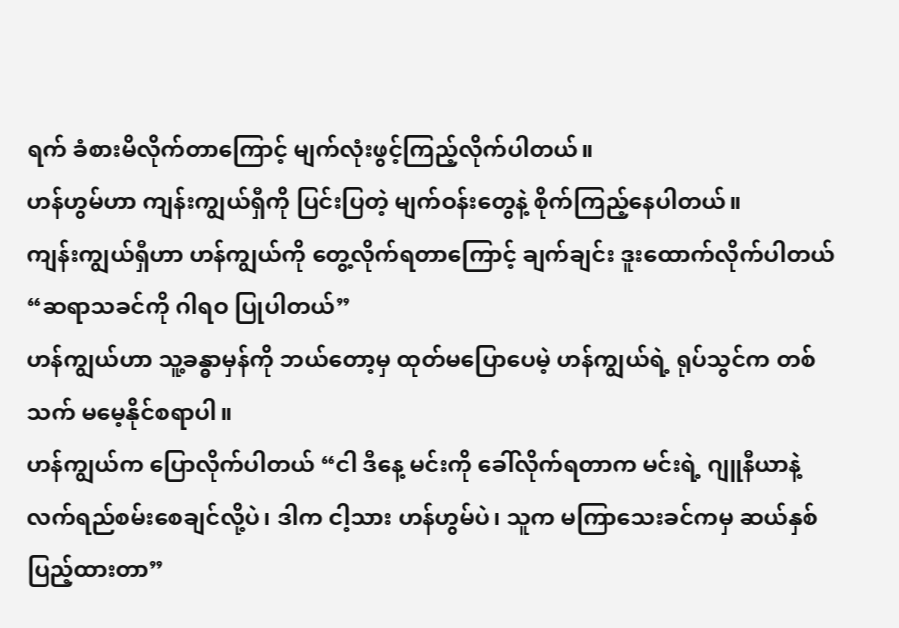ရက် ခံစားမိလိုက်တာကြောင့် မျက်လုံးဖွင့်ကြည့်လိုက်ပါတယ်။
ဟန်ဟွမ်ဟာ ကျန်းကျွယ်ရှီကို ပြင်းပြတဲ့ မျက်ဝန်းတွေနဲ့ စိုက်ကြည့်နေပါတယ်။
ကျန်းကျွယ်ရှီဟာ ဟန်ကျွယ်ကို တွေ့လိုက်ရတာကြောင့် ချက်ချင်း ဒူးထောက်လိုက်ပါတယ် “ဆရာသခင်ကို ဂါရဝ ပြုပါတယ်”
ဟန်ကျွယ်ဟာ သူ့ခန္ဓာမှန်ကို ဘယ်တော့မှ ထုတ်မပြောပေမဲ့ ဟန်ကျွယ်ရဲ့ ရုပ်သွင်က တစ်သက် မမေ့နိုင်စရာပါ။
ဟန်ကျွယ်က ပြောလိုက်ပါတယ် “ငါ ဒီနေ့ မင်းကို ခေါ်လိုက်ရတာက မင်းရဲ့ ဂျူနီယာနဲ့ လက်ရည်စမ်းစေချင်လို့ပဲ၊ ဒါက ငါ့သား ဟန်ဟွမ်ပဲ၊ သူက မကြာသေးခင်ကမှ ဆယ်နှစ်ပြည့်ထားတာ”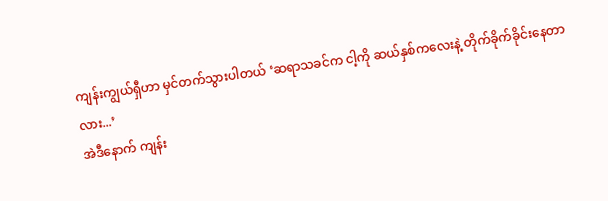ကျန်းကျွယ်ရှီဟာ မှင်တက်သွားပါတယ် ‘ဆရာသခင်က ငါ့ကို ဆယ်နှစ်ကလေးနဲ့ တိုက်ခိုက်ခိုင်းနေတာလား...’
အဲဒီနောက် ကျန်း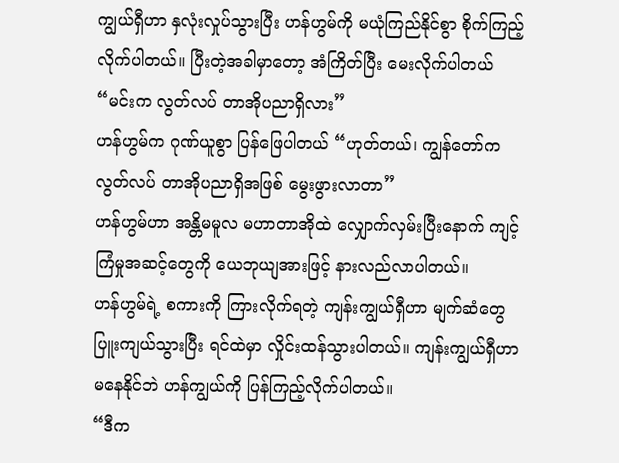ကျွယ်ရှီဟာ နှလုံးလှုပ်သွားပြီး ဟန်ဟွမ်ကို မယုံကြည်နိုင်စွာ စိုက်ကြည့်လိုက်ပါတယ်။ ပြီးတဲ့အခါမှာတော့ အံကြိတ်ပြီး မေးလိုက်ပါတယ် “မင်းက လွတ်လပ် တာအိုပညာရှိလား”
ဟန်ဟွမ်က ဂုဏ်ယူစွာ ပြန်ဖြေပါတယ် “ဟုတ်တယ်၊ ကျွန်တော်က လွတ်လပ် တာအိုပညာရှိအဖြစ် မွေးဖွားလာတာ”
ဟန်ဟွမ်ဟာ အန္တိမမူလ မဟာတာအိုထဲ လျှောက်လှမ်းပြီးနောက် ကျင့်ကြံမှုအဆင့်တွေကို ယေဘုယျအားဖြင့် နားလည်လာပါတယ်။
ဟန်ဟွမ်ရဲ့ စကားကို ကြားလိုက်ရတဲ့ ကျန်းကျွယ်ရှီဟာ မျက်ဆံတွေ ပြူးကျယ်သွားပြီး ရင်ထဲမှာ လှိုင်းထန်သွားပါတယ်။ ကျန်းကျွယ်ရှီဟာ မနေနိုင်ဘဲ ဟန်ကျွယ်ကို ပြန်ကြည့်လိုက်ပါတယ်။
“ဒီက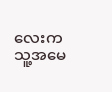လေးက သူ့အမေ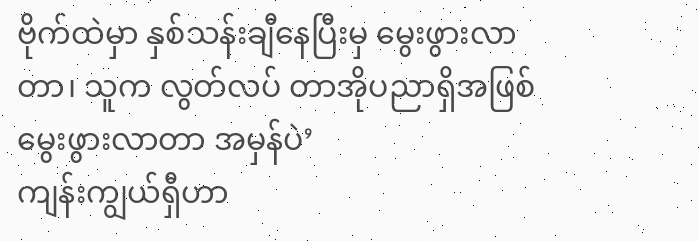ဗိုက်ထဲမှာ နှစ်သန်းချီနေပြီးမှ မွေးဖွားလာတာ၊ သူက လွတ်လပ် တာအိုပညာရှိအဖြစ် မွေးဖွားလာတာ အမှန်ပဲ’
ကျန်းကျွယ်ရှီဟာ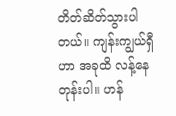တိတ်ဆိတ်သွားပါတယ်။ ကျန်းကျွယ်ရှီဟာ အခုထိ လန့်နေတုန်းပါ။ ဟန်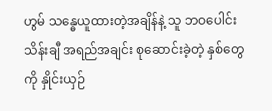ဟွမ် သန္ဓေယူထားတဲ့အချိန်နဲ့ သူ ဘဝပေါင်းသိန်းချီ အရည်အချင်း စုဆောင်းခဲ့တဲ့ နှစ်တွေကို နှိုင်းယှဉ်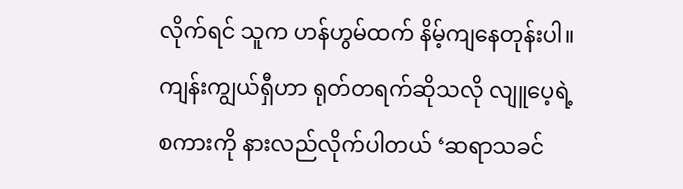လိုက်ရင် သူက ဟန်ဟွမ်ထက် နိမ့်ကျနေတုန်းပါ။
ကျန်းကျွယ်ရှီဟာ ရုတ်တရက်ဆိုသလို လျူပေ့ရဲ့ စကားကို နားလည်လိုက်ပါတယ် ‘ဆရာသခင်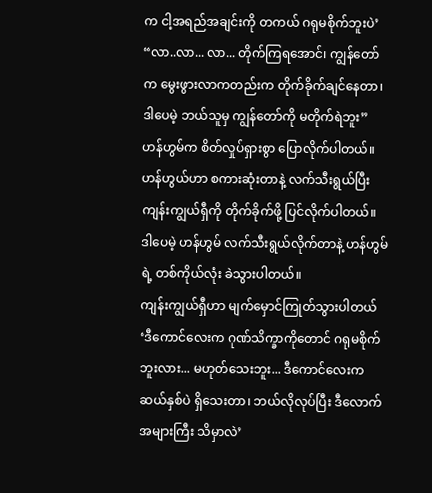က ငါ့အရည်အချင်းကို တကယ် ဂရုမစိုက်ဘူးပဲ’
“လာ..လာ... လာ... တိုက်ကြရအောင်၊ ကျွန်တော်က မွေးဖွားလာကတည်းက တိုက်ခိုက်ချင်နေတာ၊ ဒါပေမဲ့ ဘယ်သူမှ ကျွန်တော်ကို မတိုက်ရဲဘူး” ဟန်ဟွမ်က စိတ်လှုပ်ရှားစွာ ပြောလိုက်ပါတယ်။ ဟန်ဟွယ်ဟာ စကားဆုံးတာနဲ့ လက်သီးရွယ်ပြီး ကျန်းကျွယ်ရှီကို တိုက်ခိုက်ဖို့ ပြင်လိုက်ပါတယ်။ ဒါပေမဲ့ ဟန်ဟွမ် လက်သီးရွယ်လိုက်တာနဲ့ ဟန်ဟွမ်ရဲ့ တစ်ကိုယ်လုံး ခဲသွားပါတယ်။
ကျန်းကျွယ်ရှီဟာ မျက်မှောင်ကြုတ်သွားပါတယ် ‘ဒီကောင်လေးက ဂုဏ်သိက္ခာကိုတောင် ဂရုမစိုက်ဘူးလား... မဟုတ်သေးဘူး... ဒီကောင်လေးက ဆယ်နှစ်ပဲ ရှိသေးတာ၊ ဘယ်လိုလုပ်ပြီး ဒီလောက်အများကြီး သိမှာလဲ’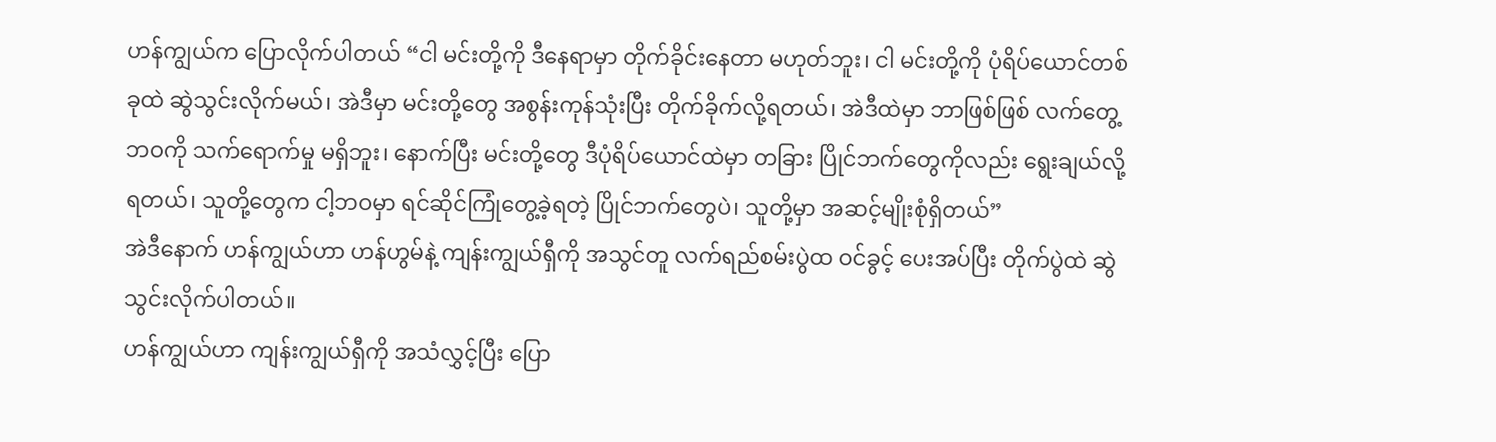ဟန်ကျွယ်က ပြောလိုက်ပါတယ် “ငါ မင်းတို့ကို ဒီနေရာမှာ တိုက်ခိုင်းနေတာ မဟုတ်ဘူး၊ ငါ မင်းတို့ကို ပုံရိပ်ယောင်တစ်ခုထဲ ဆွဲသွင်းလိုက်မယ်၊ အဲဒီမှာ မင်းတို့တွေ အစွန်းကုန်သုံးပြီး တိုက်ခိုက်လို့ရတယ်၊ အဲဒီထဲမှာ ဘာဖြစ်ဖြစ် လက်တွေ့ဘဝကို သက်ရောက်မှု မရှိဘူး၊ နောက်ပြီး မင်းတို့တွေ ဒီပုံရိပ်ယောင်ထဲမှာ တခြား ပြိုင်ဘက်တွေကိုလည်း ရွေးချယ်လို့ရတယ်၊ သူတို့တွေက ငါ့ဘဝမှာ ရင်ဆိုင်ကြုံတွေ့ခဲ့ရတဲ့ ပြိုင်ဘက်တွေပဲ၊ သူတို့မှာ အဆင့်မျိုးစုံရှိတယ်”
အဲဒီနောက် ဟန်ကျွယ်ဟာ ဟန်ဟွမ်နဲ့ ကျန်းကျွယ်ရှီကို အသွင်တူ လက်ရည်စမ်းပွဲထ ဝင်ခွင့် ပေးအပ်ပြီး တိုက်ပွဲထဲ ဆွဲသွင်းလိုက်ပါတယ်။
ဟန်ကျွယ်ဟာ ကျန်းကျွယ်ရှီကို အသံလွှင့်ပြီး ပြော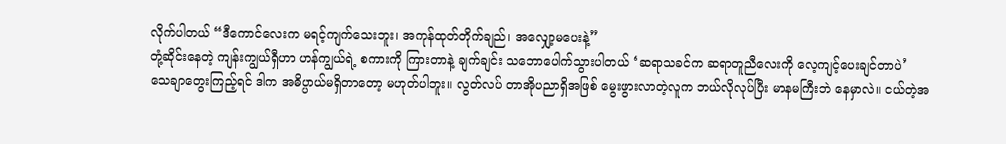လိုက်ပါတယ် “ဒီကောင်လေးက မရင့်ကျက်သေးဘူး၊ အကုန်ထုတ်တိုက်ချည်၊ အလျှော့မပေးနဲ့”
တုံ့ဆိုင်းနေတဲ့ ကျန်းကျွယ်ရှီဟာ ဟန်ကျွယ်ရဲ့ စကားကို ကြားတာနဲ့ ချက်ချင်း သဘောပေါက်သွားပါတယ် ‘ဆရာသခင်က ဆရာတူညီလေးကို လေ့ကျင့်ပေးချင်တာပဲ’
သေချာတွေးကြည့်ရင် ဒါက အဓိပ္ပာယ်မရှိတာတော့ မဟုတ်ပါဘူး။ လွတ်လပ် တာအိုပညာရှိအဖြစ် မွေးဖွားလာတဲ့လူက ဘယ်လိုလုပ်ပြီး မာနမကြီးဘဲ နေမှာလဲ။ ငယ်တဲ့အ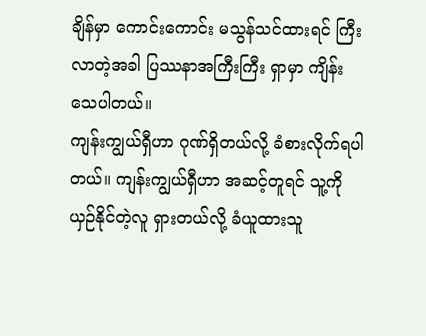ချိန်မှာ ကောင်းကောင်း မသွန်သင်ထားရင် ကြီးလာတဲ့အခါ ပြဿနာအကြီးကြီး ရှာမှာ ကျိန်းသေပါတယ်။
ကျန်းကျွယ်ရှီဟာ ဂုဏ်ရှိတယ်လို့ ခံစားလိုက်ရပါတယ်။ ကျန်းကျွယ်ရှီဟာ အဆင့်တူရင် သူ့ကို ယှဉ်နိုင်တဲ့လူ ရှားတယ်လို့ ခံယူထားသူ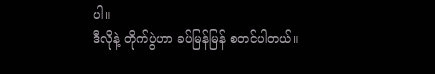ပါ။
ဒီလိုနဲ့ တိုက်ပွဲဟာ ခပ်မြန်မြန် စတင်ပါတယ်။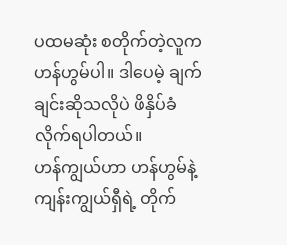ပထမဆုံး စတိုက်တဲ့လူက ဟန်ဟွမ်ပါ။ ဒါပေမဲ့ ချက်ချင်းဆိုသလိုပဲ ဖိနှိပ်ခံလိုက်ရပါတယ်။
ဟန်ကျွယ်ဟာ ဟန်ဟွမ်နဲ့ ကျန်းကျွယ်ရှီရဲ့ တိုက်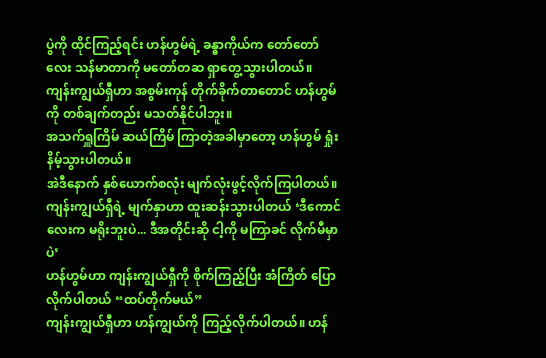ပွဲကို ထိုင်ကြည့်ရင်း ဟန်ဟွမ်ရဲ့ ခန္ဓာကိုယ်က တော်တော်လေး သန်မာတာကို မတော်တဆ ရှာတွေ့သွားပါတယ်။ ကျန်းကျွယ်ရှီဟာ အစွမ်းကုန် တိုက်ခိုက်တာတောင် ဟန်ဟွမ်ကို တစ်ချက်တည်း မသတ်နိုင်ပါဘူး။
အသက်ရှူကြိမ် ဆယ်ကြိမ် ကြာတဲ့အခါမှာတော့ ဟန်ဟွမ် ရှုံးနိမ့်သွားပါတယ်။
အဲဒီနောက် နှစ်ယောက်စလုံး မျက်လုံးဖွင့်လိုက်ကြပါတယ်။ ကျန်းကျွယ်ရှီရဲ့ မျက်နှာဟာ ထူးဆန်းသွားပါတယ် ‘ဒီကောင်လေးက မရိုးဘူးပဲ... ဒီအတိုင်းဆို ငါ့ကို မကြာခင် လိုက်မီမှာပဲ’
ဟန်ဟွမ်ဟာ ကျန်းကျွယ်ရှီကို စိုက်ကြည့်ပြီး အံကြိတ် ပြောလိုက်ပါတယ် “ထပ်တိုက်မယ်”
ကျန်းကျွယ်ရှီဟာ ဟန်ကျွယ်ကို ကြည့်လိုက်ပါတယ်။ ဟန်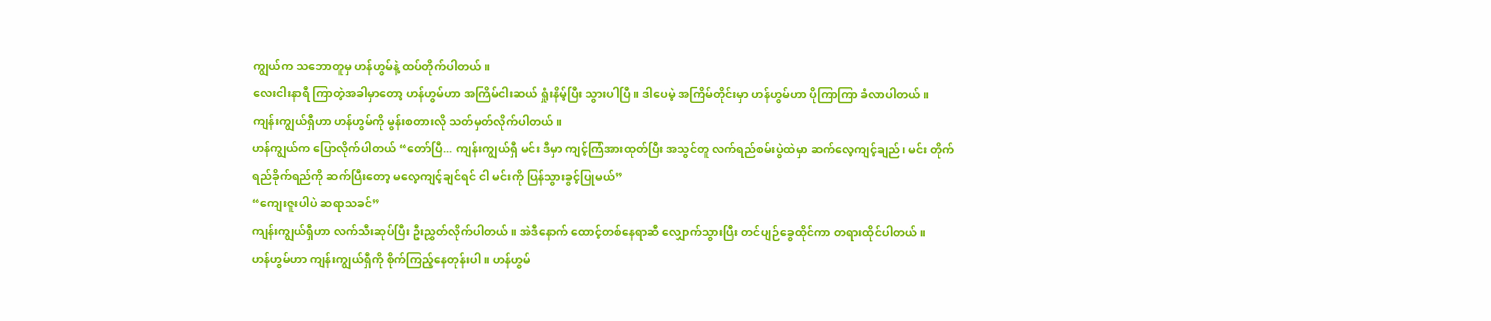ကျွယ်က သဘောတူမှ ဟန်ဟွမ်နဲ့ ထပ်တိုက်ပါတယ်။
လေးငါးနာရီ ကြာတဲ့အခါမှာတော့ ဟန်ဟွမ်ဟာ အကြိမ်ငါးဆယ် ရှုံးနိမ့်ပြီး သွားပါပြီ။ ဒါပေမဲ့ အကြိမ်တိုင်းမှာ ဟန်ဟွမ်ဟာ ပိုကြာကြာ ခံလာပါတယ်။ ကျန်းကျွယ်ရှီဟာ ဟန်ဟွမ်ကို မွန်းစတားလို သတ်မှတ်လိုက်ပါတယ်။
ဟန်ကျွယ်က ပြောလိုက်ပါတယ် “တော်ပြီ... ကျန်းကျွယ်ရှီ မင်း ဒီမှာ ကျင့်ကြံအားထုတ်ပြီး အသွင်တူ လက်ရည်စမ်းပွဲထဲမှာ ဆက်လေ့ကျင့်ချည်၊ မင်း တိုက်ရည်ခိုက်ရည်ကို ဆက်ပြီးတော့ မလေ့ကျင့်ချင်ရင် ငါ မင်းကို ပြန်သွားခွင့်ပြုမယ်”
“ကျေးဇူးပါပဲ ဆရာသခင်”
ကျန်းကျွယ်ရှီဟာ လက်သီးဆုပ်ပြီး ဦးညွှတ်လိုက်ပါတယ်။ အဲဒီနောက် ထောင့်တစ်နေရာဆီ လျှောက်သွားပြီး တင်ပျဉ်ခွေထိုင်ကာ တရားထိုင်ပါတယ်။
ဟန်ဟွမ်ဟာ ကျန်းကျွယ်ရှီကို စိုက်ကြည့်နေတုန်းပါ။ ဟန်ဟွမ်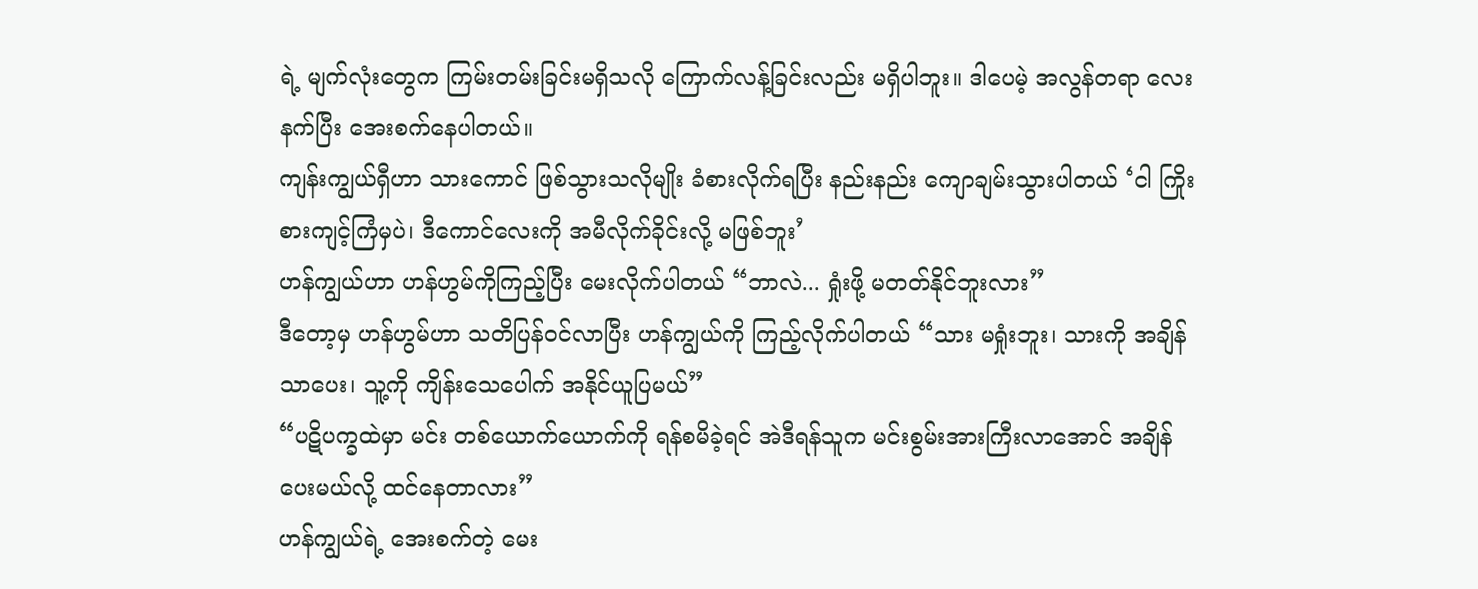ရဲ့ မျက်လုံးတွေက ကြမ်းတမ်းခြင်းမရှိသလို ကြောက်လန့်ခြင်းလည်း မရှိပါဘူး။ ဒါပေမဲ့ အလွန်တရာ လေးနက်ပြီး အေးစက်နေပါတယ်။
ကျန်းကျွယ်ရှီဟာ သားကောင် ဖြစ်သွားသလိုမျိုး ခံစားလိုက်ရပြီး နည်းနည်း ကျောချမ်းသွားပါတယ် ‘ငါ ကြိုးစားကျင့်ကြံမှပဲ၊ ဒီကောင်လေးကို အမီလိုက်ခိုင်းလို့ မဖြစ်ဘူး’
ဟန်ကျွယ်ဟာ ဟန်ဟွမ်ကိုကြည့်ပြီး မေးလိုက်ပါတယ် “ဘာလဲ... ရှုံးဖို့ မတတ်နိုင်ဘူးလား”
ဒီတော့မှ ဟန်ဟွမ်ဟာ သတိပြန်ဝင်လာပြီး ဟန်ကျွယ်ကို ကြည့်လိုက်ပါတယ် “သား မရှုံးဘူး၊ သားကို အချိန်သာပေး၊ သူ့ကို ကျိန်းသေပေါက် အနိုင်ယူပြမယ်”
“ပဋိပက္ခထဲမှာ မင်း တစ်ယောက်ယောက်ကို ရန်စမိခဲ့ရင် အဲဒီရန်သူက မင်းစွမ်းအားကြီးလာအောင် အချိန်ပေးမယ်လို့ ထင်နေတာလား”
ဟန်ကျွယ်ရဲ့ အေးစက်တဲ့ မေး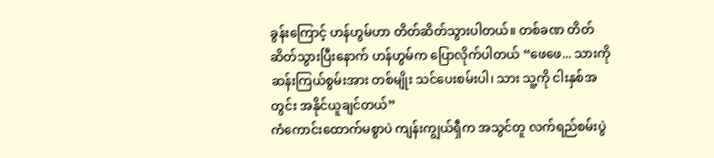ခွန်းကြောင့် ဟန်ဟွမ်ဟာ တိတ်ဆိတ်သွားပါတယ်။ တစ်ခဏ တိတ်ဆိတ်သွားပြီးနောက် ဟန်ဟွမ်က ပြောလိုက်ပါတယ် “ဖေဖေ... သားကို ဆန်းကြယ်စွမ်းအား တစ်မျိုး သင်ပေးစမ်းပါ၊ သား သူ့ကို ငါးနှစ်အတွင်း အနိုင်ယူချင်တယ်”
ကံကောင်းထောက်မစွာပဲ ကျန်းကျွယ်ရှီက အသွင်တူ လက်ရည်စမ်းပွဲ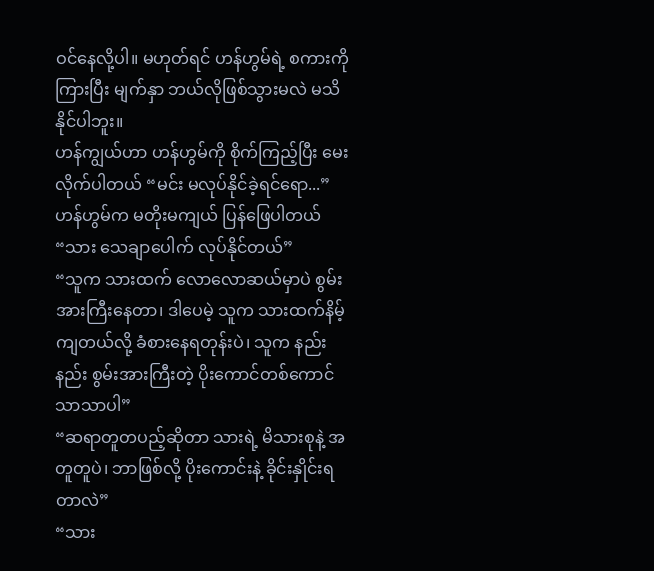ဝင်နေလို့ပါ။ မဟုတ်ရင် ဟန်ဟွမ်ရဲ့ စကားကိုကြားပြီး မျက်နှာ ဘယ်လိုဖြစ်သွားမလဲ မသိနိုင်ပါဘူး။
ဟန်ကျွယ်ဟာ ဟန်ဟွမ်ကို စိုက်ကြည့်ပြီး မေးလိုက်ပါတယ် “မင်း မလုပ်နိုင်ခဲ့ရင်ရော...”
ဟန်ဟွမ်က မတိုးမကျယ် ပြန်ဖြေပါတယ် “သား သေချာပေါက် လုပ်နိုင်တယ်”
“သူက သားထက် လောလောဆယ်မှာပဲ စွမ်းအားကြီးနေတာ၊ ဒါပေမဲ့ သူက သားထက်နိမ့်ကျတယ်လို့ ခံစားနေရတုန်းပဲ၊ သူက နည်းနည်း စွမ်းအားကြီးတဲ့ ပိုးကောင်တစ်ကောင်သာသာပါ”
“ဆရာတူတပည့်ဆိုတာ သားရဲ့ မိသားစုနဲ့ အတူတူပဲ၊ ဘာဖြစ်လို့ ပိုးကောင်းနဲ့ ခိုင်းနှိုင်းရတာလဲ”
“သား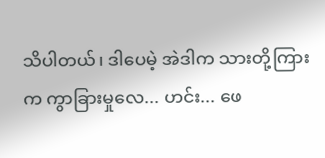သိပါတယ်၊ ဒါပေမဲ့ အဲဒါက သားတို့ကြားက ကွာခြားမှုလေ... ဟင်း... ဖေ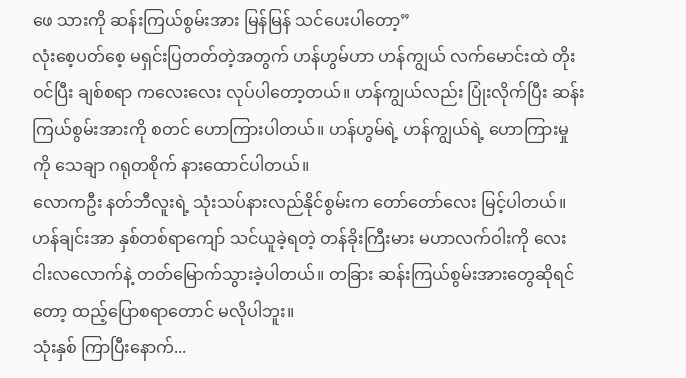ဖေ သားကို ဆန်းကြယ်စွမ်းအား မြန်မြန် သင်ပေးပါတော့”
လုံးစေ့ပတ်စေ့ မရှင်းပြတတ်တဲ့အတွက် ဟန်ဟွမ်ဟာ ဟန်ကျွယ် လက်မောင်းထဲ တိုးဝင်ပြီး ချစ်စရာ ကလေးလေး လုပ်ပါတော့တယ်။ ဟန်ကျွယ်လည်း ပြုံးလိုက်ပြီး ဆန်းကြယ်စွမ်းအားကို စတင် ဟောကြားပါတယ်။ ဟန်ဟွမ်ရဲ့ ဟန်ကျွယ်ရဲ့ ဟောကြားမှုကို သေချာ ဂရုတစိုက် နားထောင်ပါတယ်။
လောကဦး နတ်ဘီလူးရဲ့ သုံးသပ်နားလည်နိုင်စွမ်းက တော်တော်လေး မြင့်ပါတယ်။ ဟန်ချင်းအာ နှစ်တစ်ရာကျော် သင်ယူခဲ့ရတဲ့ တန်ခိုးကြီးမား မဟာလက်ဝါးကို လေးငါးလလောက်နဲ့ တတ်မြောက်သွားခဲ့ပါတယ်။ တခြား ဆန်းကြယ်စွမ်းအားတွေဆိုရင်တော့ ထည့်ပြောစရာတောင် မလိုပါဘူး။
သုံးနှစ် ကြာပြီးနောက်...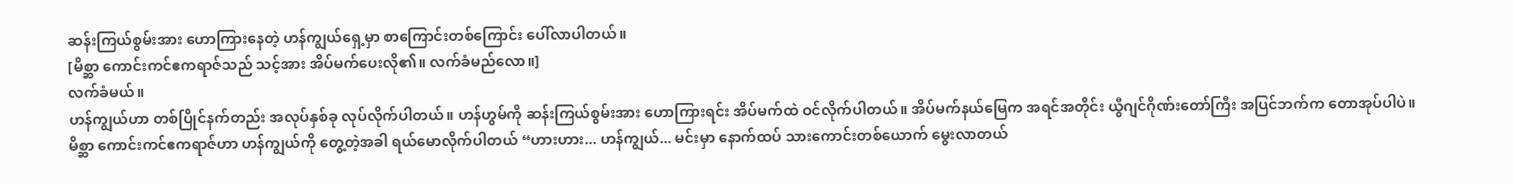ဆန်းကြယ်စွမ်းအား ဟောကြားနေတဲ့ ဟန်ကျွယ်ရှေ့မှာ စာကြောင်းတစ်ကြောင်း ပေါ်လာပါတယ်။
[မိစ္ဆာ ကောင်းကင်ဧကရာဇ်သည် သင့်အား အိပ်မက်ပေးလို၏။ လက်ခံမည်လော။]
လက်ခံမယ်။
ဟန်ကျွယ်ဟာ တစ်ပြိုင်နက်တည်း အလုပ်နှစ်ခု လုပ်လိုက်ပါတယ်။ ဟန်ဟွမ်ကို ဆန်းကြယ်စွမ်းအား ဟောကြားရင်း အိပ်မက်ထဲ ဝင်လိုက်ပါတယ်။ အိပ်မက်နယ်မြေက အရင်အတိုင်း ယွီဂျင်ဂိုဏ်းတော်ကြီး အပြင်ဘက်က တောအုပ်ပါပဲ။
မိစ္ဆာ ကောင်းကင်ဧကရာဇ်ဟာ ဟန်ကျွယ်ကို တွေ့တဲ့အခါ ရယ်မောလိုက်ပါတယ် “ဟားဟား... ဟန်ကျွယ်... မင်းမှာ နောက်ထပ် သားကောင်းတစ်ယောက် မွေးလာတယ်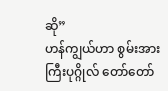ဆို”
ဟန်ကျွယ်ဟာ စွမ်းအားကြီးပုဂ္ဂိုလ် တော်တော်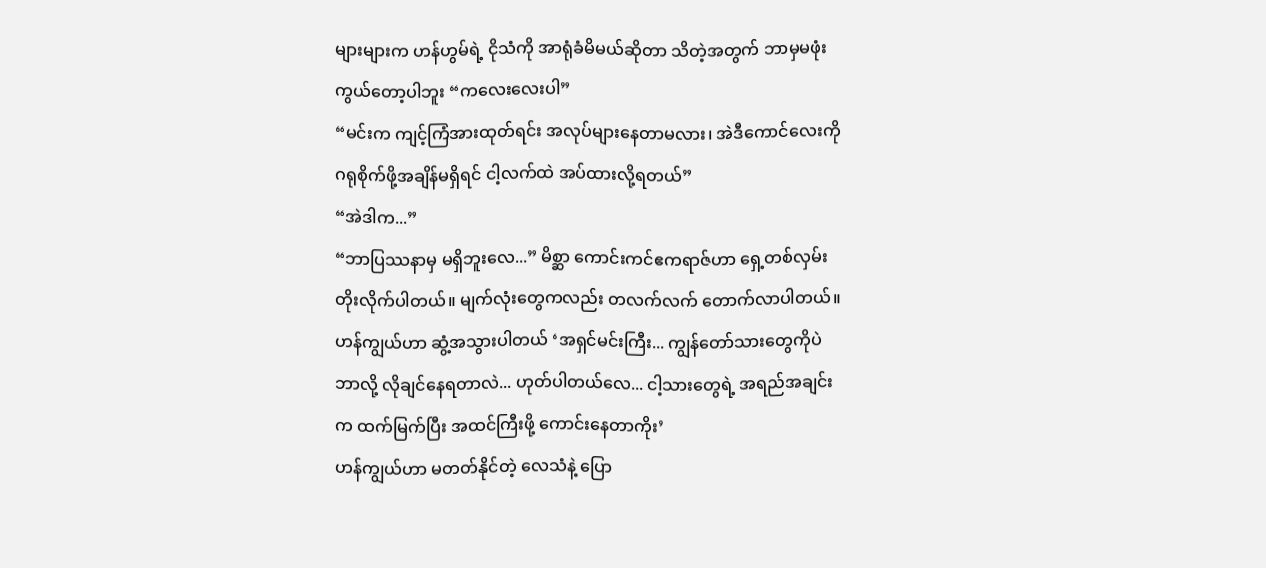များများက ဟန်ဟွမ်ရဲ့ ငိုသံကို အာရုံခံမိမယ်ဆိုတာ သိတဲ့အတွက် ဘာမှမဖုံးကွယ်တော့ပါဘူး “ကလေးလေးပါ”
“မင်းက ကျင့်ကြံအားထုတ်ရင်း အလုပ်များနေတာမလား၊ အဲဒီကောင်လေးကို ဂရုစိုက်ဖို့အချိန်မရှိရင် ငါ့လက်ထဲ အပ်ထားလို့ရတယ်”
“အဲဒါက...”
“ဘာပြဿနာမှ မရှိဘူးလေ...” မိစ္ဆာ ကောင်းကင်ဧကရာဇ်ဟာ ရှေ့တစ်လှမ်း တိုးလိုက်ပါတယ်။ မျက်လုံးတွေကလည်း တလက်လက် တောက်လာပါတယ်။
ဟန်ကျွယ်ဟာ ဆွံ့အသွားပါတယ် ‘အရှင်မင်းကြီး... ကျွန်တော်သားတွေကိုပဲ ဘာလို့ လိုချင်နေရတာလဲ... ဟုတ်ပါတယ်လေ... ငါ့သားတွေရဲ့ အရည်အချင်းက ထက်မြက်ပြီး အထင်ကြီးဖို့ ကောင်းနေတာကိုး’
ဟန်ကျွယ်ဟာ မတတ်နိုင်တဲ့ လေသံနဲ့ ပြော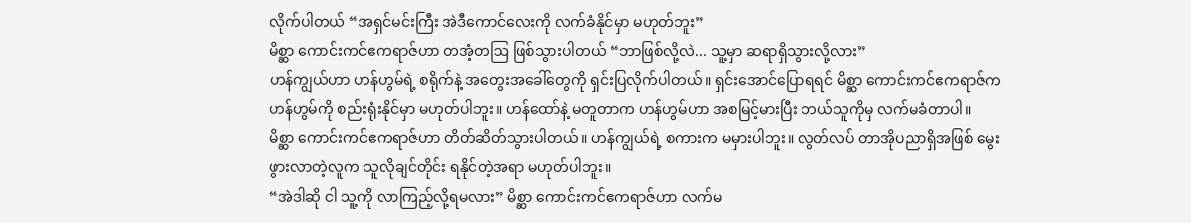လိုက်ပါတယ် “အရှင်မင်းကြီး အဲဒီကောင်လေးကို လက်ခံနိုင်မှာ မဟုတ်ဘူး”
မိစ္ဆာ ကောင်းကင်ဧကရာဇ်ဟာ တအံ့တဩ ဖြစ်သွားပါတယ် “ဘာဖြစ်လို့လဲ... သူ့မှာ ဆရာရှိသွားလို့လား”
ဟန်ကျွယ်ဟာ ဟန်ဟွမ်ရဲ့ စရိုက်နဲ့ အတွေးအခေါ်တွေကို ရှင်းပြလိုက်ပါတယ်။ ရှင်းအောင်ပြောရရင် မိစ္ဆာ ကောင်းကင်ဧကရာဇ်က ဟန်ဟွမ်ကို စည်းရုံးနိုင်မှာ မဟုတ်ပါဘူး။ ဟန်ထော်နဲ့ မတူတာက ဟန်ဟွမ်ဟာ အစမြင့်မားပြီး ဘယ်သူကိုမှ လက်မခံတာပါ။
မိစ္ဆာ ကောင်းကင်ဧကရာဇ်ဟာ တိတ်ဆိတ်သွားပါတယ်။ ဟန်ကျွယ်ရဲ့ စကားက မမှားပါဘူး။ လွတ်လပ် တာအိုပညာရှိအဖြစ် မွေးဖွားလာတဲ့လူက သူလိုချင်တိုင်း ရနိုင်တဲ့အရာ မဟုတ်ပါဘူး။
“အဲဒါဆို ငါ သူ့ကို လာကြည့်လို့ရမလား” မိစ္ဆာ ကောင်းကင်ဧကရာဇ်ဟာ လက်မ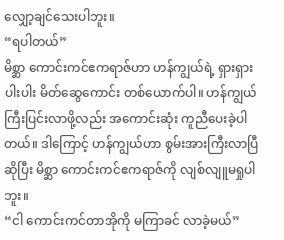လျှော့ချင်သေးပါဘူး။
“ရပါတယ်”
မိစ္ဆာ ကောင်းကင်ဧကရာဇ်ဟာ ဟန်ကျွယ်ရဲ့ ရှားရှားပါးပါး မိတ်ဆွေကောင်း တစ်ယောက်ပါ။ ဟန်ကျွယ် ကြီးပြင်းလာဖို့လည်း အကောင်းဆုံး ကူညီပေးခဲ့ပါတယ်။ ဒါကြောင့် ဟန်ကျွယ်ဟာ စွမ်းအားကြီးလာပြီ ဆိုပြီး မိစ္ဆာ ကောင်းကင်ဧကရာဇ်ကို လျစ်လျူမရှုပါဘူး။
“ငါ ကောင်းကင်တာအိုကို မကြာခင် လာခဲ့မယ်”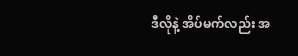ဒီလိုနဲ့ အိပ်မက်လည်း အ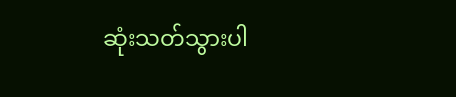ဆုံးသတ်သွားပါ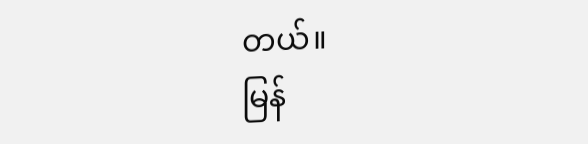တယ်။
မြန်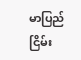မာပြည် ငြိမ်း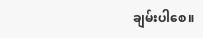ချမ်းပါစေ။